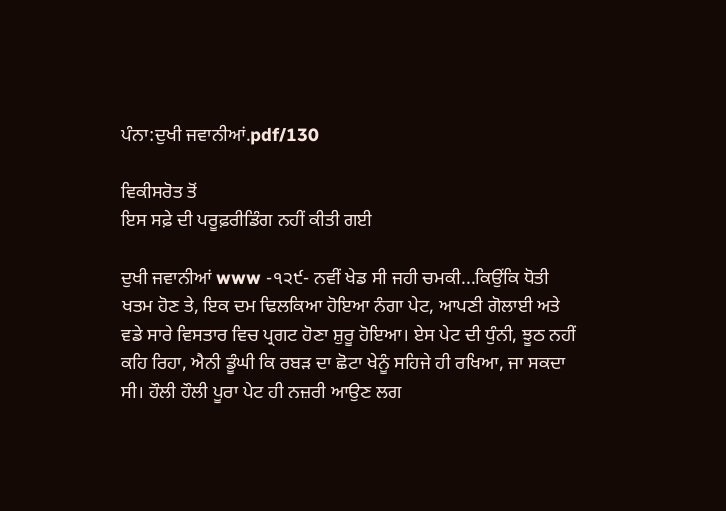ਪੰਨਾ:ਦੁਖੀ ਜਵਾਨੀਆਂ.pdf/130

ਵਿਕੀਸਰੋਤ ਤੋਂ
ਇਸ ਸਫ਼ੇ ਦੀ ਪਰੂਫ਼ਰੀਡਿੰਗ ਨਹੀਂ ਕੀਤੀ ਗਈ

ਦੁਖੀ ਜਵਾਨੀਆਂ www -੧੨੯- ਨਵੀਂ ਖੇਡ ਸੀ ਜਹੀ ਚਮਕੀ...ਕਿਉਂਕਿ ਧੋਤੀ ਖਤਮ ਹੋਣ ਤੇ, ਇਕ ਦਮ ਢਿਲਕਿਆ ਹੋਇਆ ਨੰਗਾ ਪੇਟ, ਆਪਣੀ ਗੋਲਾਈ ਅਤੇ ਵਡੇ ਸਾਰੇ ਵਿਸਤਾਰ ਵਿਚ ਪ੍ਰਗਟ ਹੋਣਾ ਸ਼ੁਰੂ ਹੋਇਆ। ਏਸ ਪੇਟ ਦੀ ਧੁੰਨੀ, ਝੂਠ ਨਹੀਂ ਕਹਿ ਰਿਹਾ, ਐਨੀ ਡੂੰਘੀ ਕਿ ਰਬੜ ਦਾ ਛੋਟਾ ਖੇਨੂੰ ਸਹਿਜੇ ਹੀ ਰਖਿਆ, ਜਾ ਸਕਦਾ ਸੀ। ਹੌਲੀ ਹੌਲੀ ਪੂਰਾ ਪੇਟ ਹੀ ਨਜ਼ਰੀ ਆਉਣ ਲਗ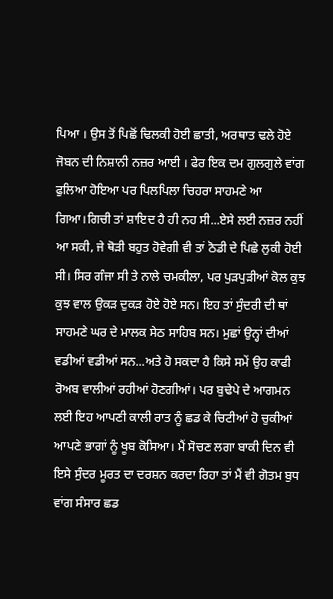ਪਿਆ । ਉਸ ਤੋਂ ਪਿਛੋਂ ਢਿਲਕੀ ਹੋਈ ਛਾਤੀ, ਅਰਥਾਤ ਢਲੇ ਹੋਏ ਜੋਬਨ ਦੀ ਨਿਸ਼ਾਨੀ ਨਜ਼ਰ ਆਈ । ਫੇਰ ਇਕ ਦਮ ਗੁਲਗੁਲੇ ਵਾਂਗ ਫੁਲਿਆ ਹੋਇਆ ਪਰ ਪਿਲਪਿਲਾ ਚਿਹਰਾ ਸਾਹਮਣੇ ਆ ਗਿਆ।ਗਿਚੀ ਤਾਂ ਸ਼ਾਇਦ ਹੈ ਹੀ ਨਹ ਸੀ...ਏਸੇ ਲਈ ਨਜ਼ਰ ਨਹੀਂ ਆ ਸਕੀ, ਜੇ ਥੋੜੀ ਬਹੁਤ ਹੋਵੇਗੀ ਵੀ ਤਾਂ ਠੋਡੀ ਦੇ ਪਿਛੇ ਲੁਕੀ ਹੋਈ ਸੀ। ਸਿਰ ਗੰਜਾ ਸੀ ਤੇ ਨਾਲੇ ਚਮਕੀਲਾ, ਪਰ ਪੁੜਪੁੜੀਆਂ ਕੋਲ ਕੁਝ ਕੁਝ ਵਾਲ ਉਕੜ ਦੁਕੜ ਹੋਏ ਹੋਏ ਸਨ। ਇਹ ਤਾਂ ਸੁੰਦਰੀ ਦੀ ਥਾਂ ਸਾਹਮਣੇ ਘਰ ਦੇ ਮਾਲਕ ਸੇਠ ਸਾਹਿਬ ਸਨ। ਮੁਛਾਂ ਉਨ੍ਹਾਂ ਦੀਆਂ ਵਡੀਆਂ ਵਡੀਆਂ ਸਨ...ਅਤੇ ਹੋ ਸਕਦਾ ਹੈ ਕਿਸੇ ਸਮੇਂ ਉਹ ਕਾਫੀ ਰੋਅਬ ਵਾਲੀਆਂ ਰਹੀਆਂ ਹੋਣਗੀਆਂ। ਪਰ ਬੁਢੇਪੇ ਦੇ ਆਗਮਨ ਲਈ ਇਹ ਆਪਣੀ ਕਾਲੀ ਰਾਤ ਨੂੰ ਛਡ ਕੇ ਚਿਟੀਆਂ ਹੋ ਚੁਕੀਆਂ ਆਪਣੇ ਭਾਗਾਂ ਨੂੰ ਖੂਬ ਕੋਸਿਆ। ਮੈਂ ਸੋਚਣ ਲਗਾ ਬਾਕੀ ਦਿਨ ਵੀ ਇਸੇ ਸੁੰਦਰ ਮੂਰਤ ਦਾ ਦਰਸ਼ਨ ਕਰਦਾ ਰਿਹਾ ਤਾਂ ਮੈਂ ਵੀ ਗੋਤਮ ਬੁਧ ਵਾਂਗ ਸੰਸਾਰ ਛਡ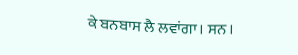ਕੇ ਬਨਬਾਸ ਲੈ ਲਵਾਂਗਾ। ਸਨ ।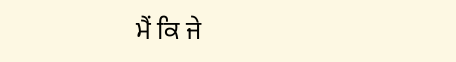ਮੈਂ ਕਿ ਜੇ